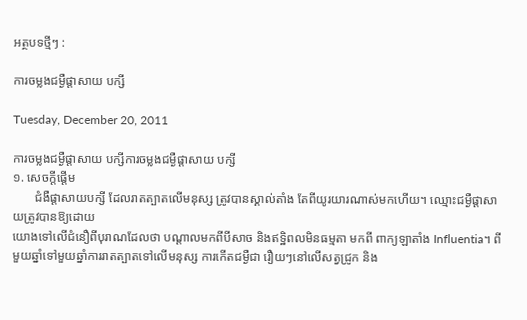អត្ថបទថ្មីៗ :

ការចម្លងជម្ងឺផ្តាសាយ បក្សី

Tuesday, December 20, 2011

ការចម្លងជម្ងឺផ្តាសាយ បក្សីការចម្លងជម្ងឺផ្តាសាយ បក្សី
១. សេចក្តីផ្តើម
       ជំងឺផ្តាសាយបក្សី ដែលរាតត្បាតលើមនុស្ស ត្រូវបានស្គាល់តាំង តែពីយូរយារណាស់មកហើយ។ ឈ្មោះជម្ងឺផ្តាសាយត្រូវបានឱ្យដោយ
យោងទៅលើជំនឿពីបុរាណដែលថា បណ្តាលមកពីបីសាច និងឥទ្ឋិពលមិនធម្មតា មកពី ពាក្យឡាតាំង Influentia។ ពីមួយឆ្នាំទៅមួយឆ្នាំការរាតត្បាតទៅលើមនុស្ស ការកើតជម្ងឺជា រឿយៗនៅលើសត្វជ្រូក និង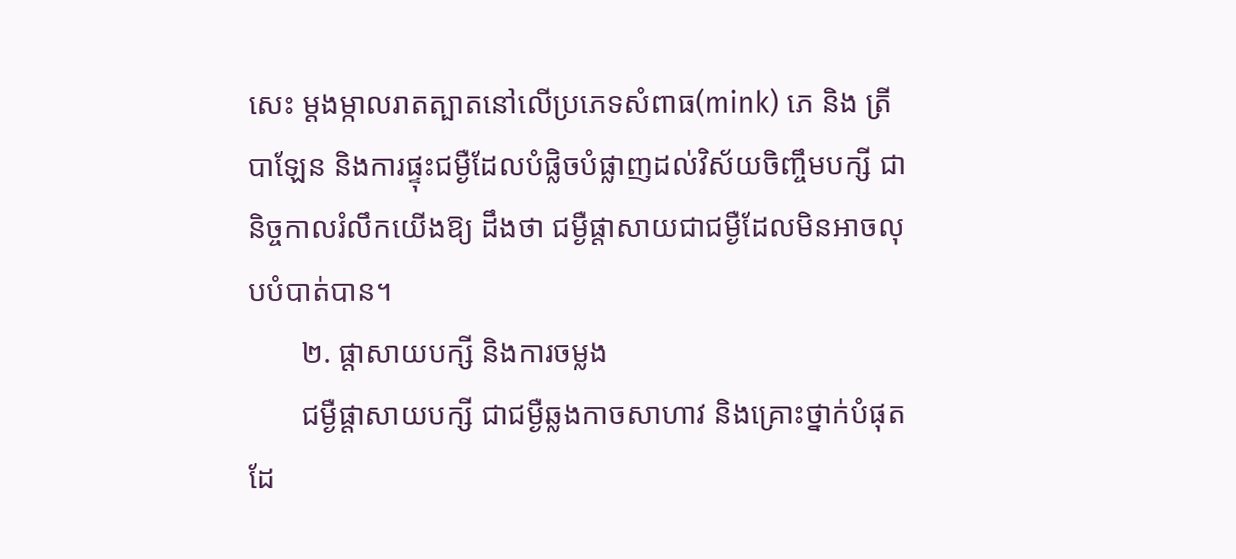សេះ ម្តងម្កាលរាតត្បាតនៅលើប្រភេទសំពាធ(mink) ភេ និង ត្រីបាឡែន និងការផ្ទុះជម្ងឺដែលបំផ្លិចបំផ្លាញដល់វិស័យចិញ្ចឹមបក្សី ជានិច្ចកាលរំលឹកយើងឱ្យ ដឹងថា ជម្ងឺផ្តាសាយជាជម្ងឺដែលមិនអាចលុបបំបាត់បាន។
       ២. ផ្តាសាយបក្សី និងការចម្លង
       ជម្ងឺផ្តាសាយបក្សី ជាជម្ងឺឆ្លងកាចសាហាវ និងគ្រោះថ្នាក់បំផុតដែ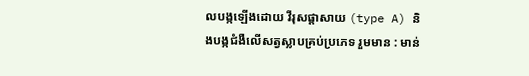លបង្កឡើងដោយ វីរុសផ្តាសាយ (type A) និងបង្កជំងឺលើសត្វស្លាបគ្រប់ប្រភេទ រួមមាន : មាន់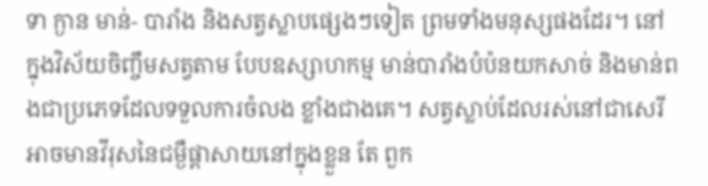ទា ក្ងាន មាន់- បារាំង និងសត្វស្លាបផ្សេងៗទៀត ព្រមទាំងមនុស្សផងដែរ។ នៅក្នុងវិស័យចិញ្ចឹមសត្វតាម បែបឧស្សាហកម្ម មាន់បារាំងបំប៉នយកសាច់ និងមាន់ពងជាប្រភេទដែលទទួលការចំលង ខ្លាំងជាងគេ។ សត្វស្លាប់ដែលរស់នៅជាសេរី អាចមានវីរុសនៃជម្ងឺផ្តាសាយនៅក្នុងខ្លួន តែ ពួក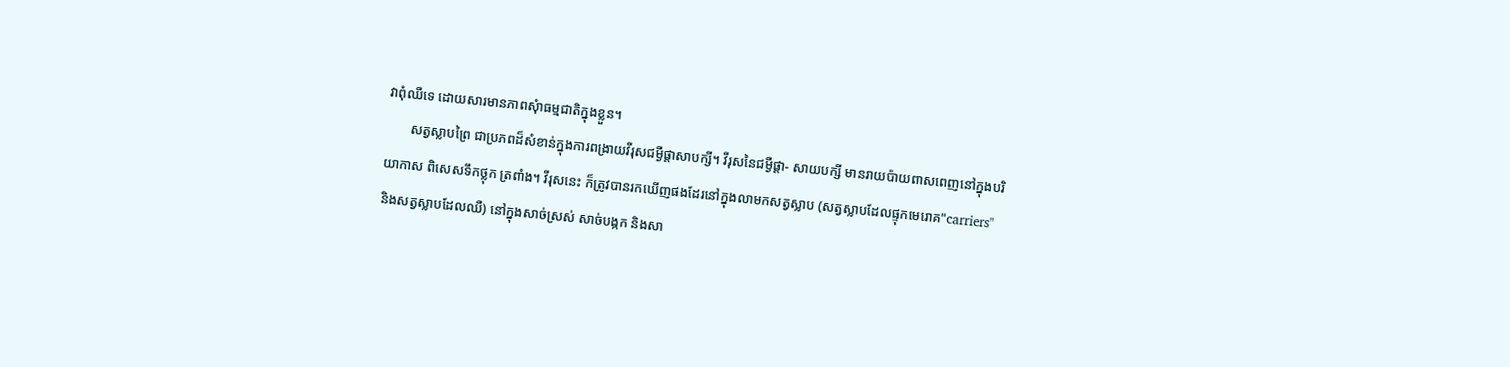វាពុំឈឺទេ ដោយសារមានភាពសុំាធម្មជាតិក្នុងខ្លួន។
       សត្វស្លាបព្រៃ ជាប្រភពដ៏សំខាន់ក្នុងការពង្រាយវីរុសជម្ងឺផ្តាសាបក្សី។ វីរុសនៃជម្ងឺផ្តា- សាយបក្សី មានរាយប៉ាយពាសពេញនៅក្នុងបរិយាកាស ពិសេសទឹកថ្លុក ត្រពាំង។ វីរុសនេះ ក៏ត្រូវបានរកឃើញផងដែរនៅក្នុងលាមកសត្វស្លាប (សត្វស្លាបដែលផ្ទុកមេរោគ"carriers" និងសត្វស្លាបដែលឈឺ) នៅក្នុងសាច់ស្រស់ សាច់បង្កក និងសា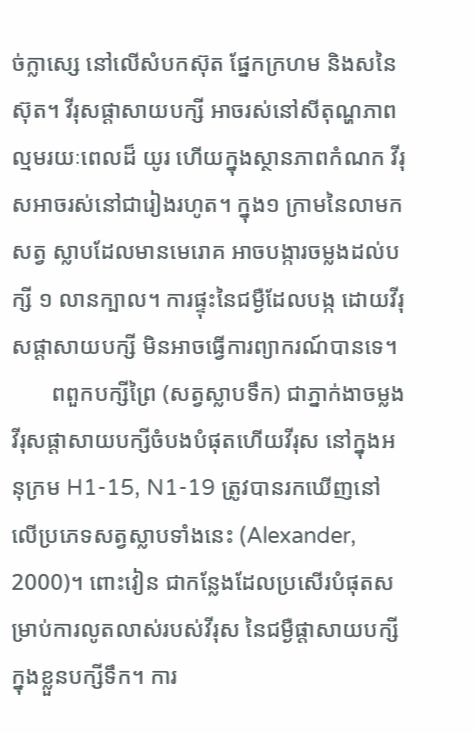ច់ក្លាស្សេ នៅលើសំបកស៊ុត ផ្នែកក្រហម និងសនៃស៊ុត។ វីរុសផ្តាសាយបក្សី អាចរស់នៅសីតុណ្ហភាពល្មមរយៈពេលដ៏ យូរ ហើយក្នុងស្ថានភាពកំណក វីរុសអាចរស់នៅជារៀងរហូត។ ក្នុង១ ក្រាមនៃលាមកសត្វ ស្លាបដែលមានមេរោគ អាចបង្ការចម្លងដល់បក្សី ១ លានក្បាល។ ការផ្ទុះនៃជម្ងឺដែលបង្ក ដោយវីរុសផ្តាសាយបក្សី មិនអាចធ្វើការព្យាករណ៍បានទេ។
       ពពួកបក្សីព្រៃ (សត្វស្លាបទឹក) ជាភ្នាក់ងាចម្លងវីរុសផ្តាសាយបក្សីចំបងបំផុតហើយវីរុស នៅក្នុងអនុក្រម H1-15, N1-19 ត្រូវបានរកឃើញនៅលើប្រភេទសត្វស្លាបទាំងនេះ (Alexander, 2000)។ ពោះវៀន ជាកន្លែងដែលប្រសើរបំផុតសម្រាប់ការលូតលាស់របស់វីរុស នៃជម្ងឺផ្តាសាយបក្សីក្នុងខ្លួនបក្សីទឹក។ ការ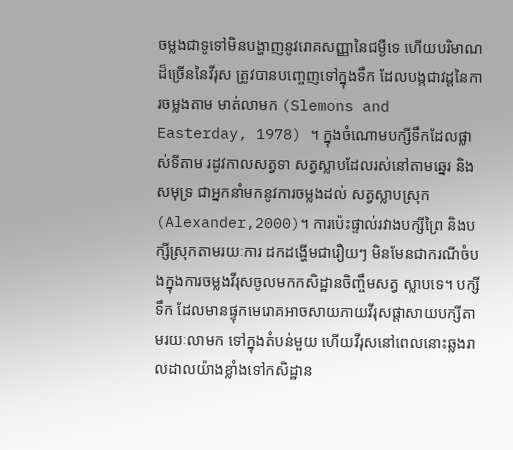ចម្លងជាទូទៅមិនបង្ហាញនូវរោគសញ្ញានៃជម្ងឺទេ ហើយបរិមាណដ៏ច្រើននៃវីរុស ត្រូវបានបញ្ចេញទៅក្នុងទឹក ដែលបង្កជាវដ្តនៃការចម្លងតាម មាត់លាមក (Slemons and Easterday, 1978) ។ ក្នុងចំណោមបក្សីទឹកដែលផ្លាស់ទីតាម រដូវកាលសត្វទា សត្វស្លាបដែលរស់នៅតាមឆ្នេរ និងសមុទ្រ ជាអ្នកនាំមកនូវការចម្លងដល់ សត្វស្លាបស្រុក (Alexander,2000)។ ការប៉េះផ្ទាល់រវាងបក្សីព្រៃ និងបក្សីស្រុកតាមរយៈការ ដកដង្ហើមជារឿយៗ មិនមែនជាករណីចំបងក្នុងការចម្លងវីរុសចូលមកកសិដ្ឋានចិញ្ចឹមសត្វ ស្លាបទេ។ បក្សីទឹក ដែលមានផ្ទុកមេរោគអាចសាយភាយវីរុសផ្តាសាយបក្សីតាមរយៈលាមក ទៅក្នុងតំបន់មួយ ហើយវីរុសនៅពេលនោះឆ្លងរាលដាលយ៉ាងខ្លាំងទៅកសិដ្ឋាន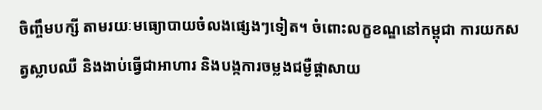ចិញ្ចឹមបក្សី តាមរយៈមធ្យោបាយចំលងផ្សេងៗទៀត។ ចំពោះលក្ខខណ្ឌនៅកម្ពុជា ការយកសត្វស្លាបឈឺ និងងាប់ធ្វើជាអាហារ និងបង្កការចម្លងជម្ងឺផ្តាសាយ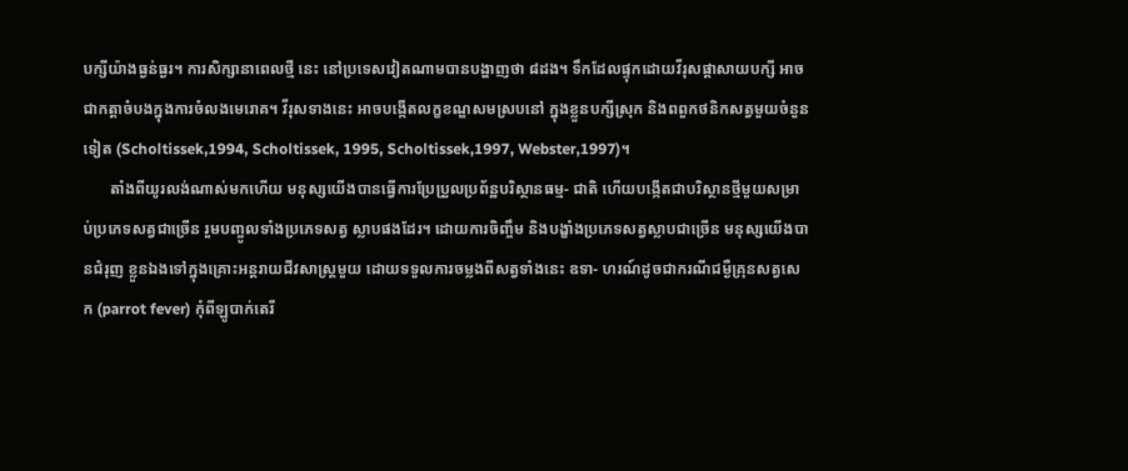បក្សីយ៉ាងធ្ងន់ធ្ងរ។ ការសិក្សានាពេលថ្មី នេះ នៅប្រទេសវៀតណាមបានបង្ហាញថា ៨ដង។ ទឹកដែលផ្ទុកដោយវីរុសផ្តាសាយបក្សី អាចជាកត្តាចំបងក្នុងការចំលងមេរោគ។ វីរុសទាងនេះ អាចបង្កើតលក្ខខណ្ឌសមស្របនៅ ក្នុងខ្លួនបក្សីស្រុក និងពពួកថនិកសត្វមួយចំនួនទៀត (Scholtissek,1994, Scholtissek, 1995, Scholtissek,1997, Webster,1997)។
       តាំងពីយូរលង់ណាស់មកហើយ មនុស្សយើងបានធ្វើការប្រែប្រួលប្រព័ន្ឋបរិស្ថានធម្ម- ជាតិ ហើយបង្កើតជាបរិស្ថានថ្មីមួយសម្រាប់ប្រភេទសត្វជាច្រើន រួមបញ្ចូលទាំងប្រភេទសត្វ ស្លាបផងដែរ។ ដោយការចិញ្ចឹម និងបង្ខាំងប្រភេទសត្វស្លាបជាច្រើន មនុស្សយើងបានជំរុញ ខ្លួនឯងទៅក្នុងគ្រោះអន្តរាយជីវសាស្រ្តមួយ ដោយទទួលការចម្លងពីសត្វទាំងនេះ ឧទា- ហរណ៍ដូចជាករណីជម្ងឺគ្រុនសត្វសេក (parrot fever) កុំពីឡូបាក់តេរី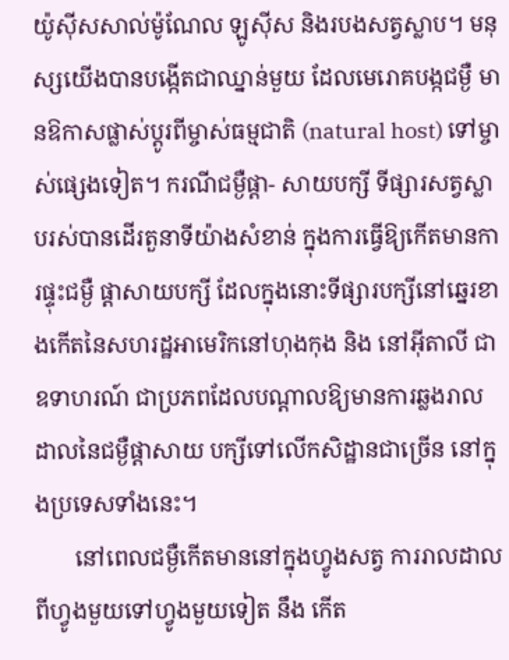យ៉ូស៊ីសសាល់ម៉ូណែល ឡូស៊ីស និងរបងសត្វស្លាប។ មនុស្សយើងបានបង្កើតជាឈ្នាន់មួយ ដែលមេរោគបង្កជម្ងឺ មានឱកាសផ្លាស់ប្តូរពីម្ចាស់ធម្មជាតិ (natural host) ទៅម្ចាស់ផ្សេងទៀត។ ករណីជម្ងឺផ្តា- សាយបក្សី ទីផ្សារសត្វស្លាបរស់បានដើរតួនាទីយ៉ាងសំខាន់ ក្នុងការធ្វើឱ្យកើតមានការផ្ទុះជម្ងឺ ផ្តាសាយបក្សី ដែលក្នុងនោះទីផ្សារបក្សីនៅឆ្នេរខាងកើតនៃសហរដ្ឋអាមេរិកនៅហុងកុង និង នៅអ៊ីតាលី ជាឧទាហរណ៍ ជាប្រភពដែលបណ្តាលឱ្យមានការឆ្លងរាលដាលនៃជម្ងឺផ្តាសាយ បក្សីទៅលើកសិដ្ឋានជាច្រើន នៅក្នុងប្រទេសទាំងនេះ។
       នៅពេលជម្ងឺកើតមាននៅក្នុងហ្វូងសត្វ ការរាលដាលពីហ្វូងមួយទៅហ្វូងមួយទៀត នឹង កើត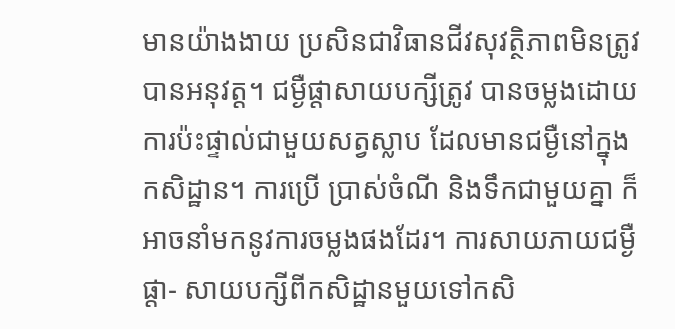មានយ៉ាងងាយ ប្រសិនជាវិធានជីវសុវត្ថិភាពមិនត្រូវបានអនុវត្ត។ ជម្ងឺផ្តាសាយបក្សីត្រូវ បានចម្លងដោយការប៉ះផ្ទាល់ជាមួយសត្វស្លាប ដែលមានជម្ងឺនៅក្នុងកសិដ្ឋាន។ ការប្រើ ប្រាស់ចំណី និងទឹកជាមួយគ្នា ក៏អាចនាំមកនូវការចម្លងផងដែរ។ ការសាយភាយជម្ងឺផ្តា- សាយបក្សីពីកសិដ្ឋានមួយទៅកសិ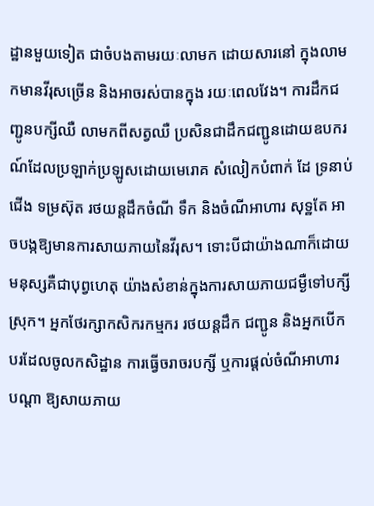ដ្ឋានមួយទៀត ជាចំបងតាមរយៈលាមក ដោយសារនៅ ក្នុងលាមកមានវីរុសច្រើន និងអាចរស់បានក្នុង រយៈពេលវែង។ ការដឹកជញ្ជូនបក្សីឈឺ លាមកពីសត្វឈឺ ប្រសិនជាដឹកជញ្ជូនដោយឧបករណ៍ដែលប្រឡាក់ប្រឡូសដោយមេរោគ សំលៀកបំពាក់ ដែ ទ្រនាប់ជើង ទម្រស៊ុត រថយន្តដឹកចំណី ទឹក និងចំណីអាហារ សុទ្ឋតែ អាចបង្កឱ្យមានការសាយភាយនៃវីរុស។ ទោះបីជាយ៉ាងណាក៏ដោយមនុស្សគឺជាបុព្វហេតុ យ៉ាងសំខាន់ក្នុងការសាយភាយជម្ងឺទៅបក្សីស្រុក។ អ្នកថែរក្សាកសិករកម្មករ រថយន្តដឹក ជញ្ជូន និងអ្នកបើកបរដែលចូលកសិដ្ឋាន ការធ្វើចរាចរបក្សី ឬការផ្តល់ចំណីអាហារ បណ្តា ឱ្យសាយភាយ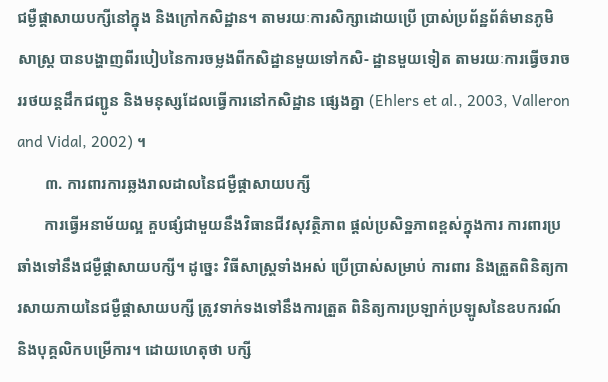ជម្ងឺផ្តាសាយបក្សីនៅក្នុង និងក្រៅកសិដ្ឋាន។ តាមរយៈការសិក្សាដោយប្រើ ប្រាស់ប្រព័ន្ឋព័ត៌មានភូមិសាស្រ្ត បានបង្ហាញពីរបៀបនៃការចម្លងពីកសិដ្ឋានមួយទៅកសិ- ដ្ឋានមួយទៀត តាមរយៈការធ្វើចរាចររថយន្តដឹកជញ្ជូន និងមនុស្សដែលធ្វើការនៅកសិដ្ឋាន ផ្សេងគ្នា (Ehlers et al., 2003, Valleron and Vidal, 2002) ។
       ៣. ការពារការឆ្លងរាលដាលនៃជម្ងឺផ្តាសាយបក្សី
       ការធ្វើអនាម័យល្អ គួបផ្សំជាមួយនឹងវិធានជីវសុវត្ថិភាព ផ្តល់ប្រសិទ្ឋភាពខ្ពស់ក្នុងការ ការពារប្រឆាំងទៅនឹងជម្ងឺផ្តាសាយបក្សី។ ដូច្នេះ វិធីសាស្រ្តទាំងអស់ ប្រើប្រាស់សម្រាប់ ការពារ និងត្រួតពិនិត្យការសាយភាយនៃជម្ងឺផ្តាសាយបក្សី ត្រូវទាក់ទងទៅនឹងការត្រួត ពិនិត្យការប្រឡាក់ប្រឡូសនៃឧបករណ៍ និងបុគ្គលិកបម្រើការ។ ដោយហេតុថា បក្សី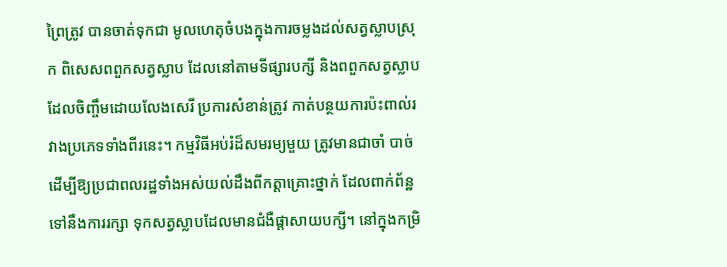ព្រៃត្រូវ បានចាត់ទុកជា មូលហេតុចំបងក្នុងការចម្លងដល់សត្វស្លាបស្រុក ពិសេសពពួកសត្វស្លាប ដែលនៅតាមទីផ្សារបក្សី និងពពួកសត្វស្លាបដែលចិញ្ចឹមដោយលែងសេរី ប្រការសំខាន់ត្រូវ កាត់បន្ថយការប៉ះពាល់រវាងប្រភេទទាំងពីរនេះ។ កម្មវិធីអប់រំដ៏សមរម្យមួយ ត្រូវមានជាចាំ បាច់ដើម្បីឱ្យប្រជាពលរដ្ឋទាំងអស់យល់ដឹងពីកត្តាគ្រោះថ្នាក់ ដែលពាក់ព័ន្ឋទៅនឹងការរក្សា ទុកសត្វស្លាបដែលមានជំងឺផ្តាសាយបក្សី។ នៅក្នុងកម្រិ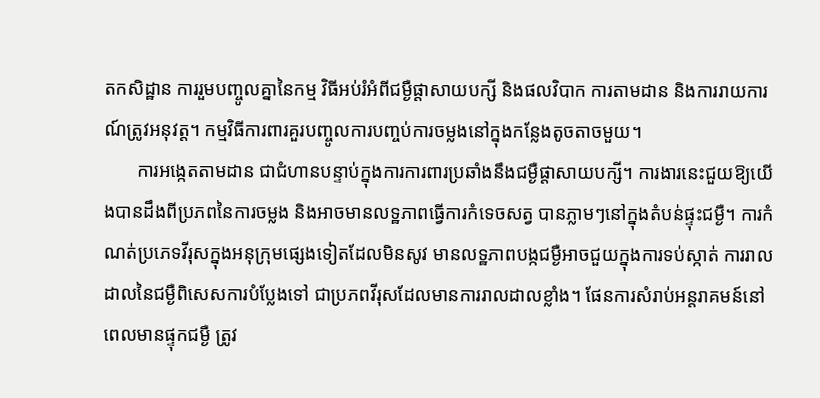តកសិដ្ឋាន ការរួមបញ្ចូលគ្នានៃកម្ម វិធីអប់រំអំពីជម្ងឺផ្តាសាយបក្សី និងផលវិបាក ការតាមដាន និងការរាយការណ៍ត្រូវអនុវត្ត។ កម្មវិធីការពារគួរបញ្ចូលការបញ្ចប់ការចម្លងនៅក្នុងកន្លែងតូចតាចមួយ។
       ការអង្កេតតាមដាន ជាជំហានបន្ទាប់ក្នុងការការពារប្រឆាំងនឹងជម្ងឺផ្តាសាយបក្សី។ ការងារនេះជួយឱ្យយើងបានដឹងពីប្រភពនៃការចម្លង និងអាចមានលទ្ឋភាពធ្វើការកំទេចសត្វ បានភ្លាមៗនៅក្នុងតំបន់ផ្ទុះជម្ងឺ។ ការកំណត់ប្រភេទវីរុសក្នុងអនុក្រុមផ្សេងទៀតដែលមិនសូវ មានលទ្ឋភាពបង្កជម្ងឺអាចជួយក្នុងការទប់ស្កាត់ ការរាលដាលនៃជម្ងឺពិសេសការបំប្លែងទៅ ជាប្រភពវីរុសដែលមានការរាលដាលខ្លាំង។ ផែនការសំរាប់អន្តរាគមន៍នៅពេលមានផ្ទុកជម្ងឺ ត្រូវ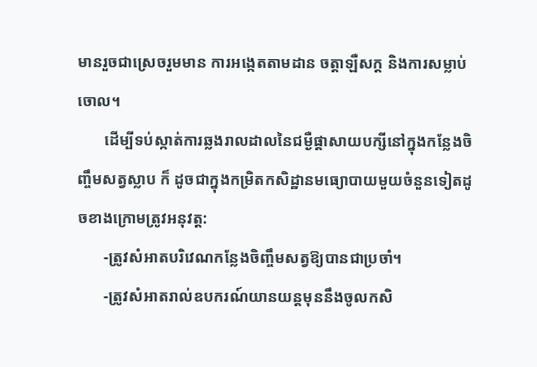មានរួចជាស្រេចរួមមាន ការអង្កេតតាមដាន ចត្តាឡឺសក្ត និងការសម្លាប់ចោល។
       ដើម្បីទប់ស្កាត់ការឆ្លងរាលដាលនៃជម្ងឺផ្តាសាយបក្សីនៅក្នុងកន្លែងចិញ្ចឹមសត្វស្លាប ក៏ ដូចជាក្នុងកម្រិតកសិដ្ឋានមធ្យោបាយមួយចំនួនទៀតដូចខាងក្រោមត្រូវអនុវត្ត:
       -ត្រូវសំអាតបរិវេណកន្លែងចិញ្ចឹមសត្វឱ្យបានជាប្រចាំ។
       -ត្រូវសំអាតរាល់ឧបករណ៍យានយន្តមុននឹងចូលកសិ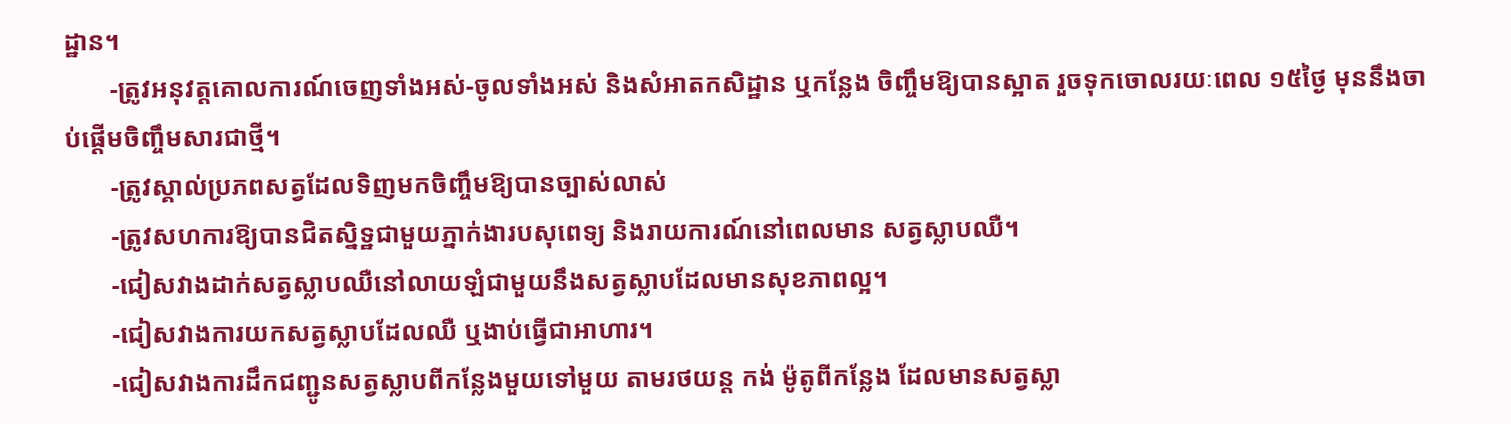ដ្ឋាន។
       -ត្រូវអនុវត្តគោលការណ៍ចេញទាំងអស់-ចូលទាំងអស់ និងសំអាតកសិដ្ឋាន ឬកន្លែង ចិញ្ចឹមឱ្យបានស្អាត រួចទុកចោលរយៈពេល ១៥ថ្ងៃ មុននឹងចាប់ផ្តើមចិញ្ចឹមសារជាថ្មី។
       -ត្រូវស្គាល់ប្រភពសត្វដែលទិញមកចិញ្ចឹមឱ្យបានច្បាស់លាស់
       -ត្រូវសហការឱ្យបានជិតស្និទ្ឋជាមួយភ្នាក់ងារបសុពេទ្យ និងរាយការណ៍នៅពេលមាន សត្វស្លាបឈឺ។
       -ជៀសវាងដាក់សត្វស្លាបឈឺនៅលាយឡំជាមួយនឹងសត្វស្លាបដែលមានសុខភាពល្អ។
       -ជៀសវាងការយកសត្វស្លាបដែលឈឺ ឬងាប់ធ្វើជាអាហារ។
       -ជៀសវាងការដឹកជញ្ជូនសត្វស្លាបពីកន្លែងមួយទៅមួយ តាមរថយន្ត កង់ ម៉ូតូពីកន្លែង ដែលមានសត្វស្លា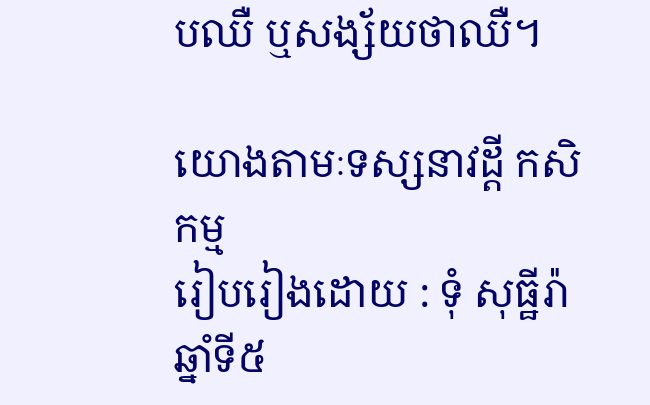បឈឺ ឬសង្ស័យថាឈឺ។

យោងតាមៈទស្សនាវដ្តី កសិកម្ម
រៀបរៀងដោយ : ទុំ សុធ្ឋីរ៉ា
ឆ្នាំទី៥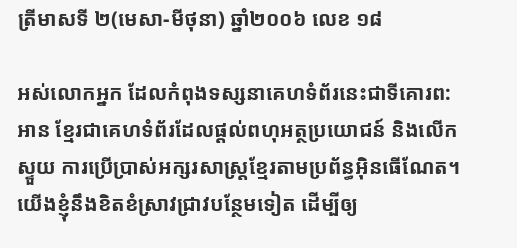ត្រីមាសទី ២(មេសា-មីថុនា) ឆ្នាំ២០០៦ លេខ ១៨

អស់លោកអ្នក ដែលកំពុងទស្សនាគេហទំព័រនេះជាទីគោរព:
អាន ខ្មែរជាគេហទំព័រដែលផ្តល់ពហុអត្ថប្រយោជន៍ និងលើកស្ទួយ ការប្រើប្រាស់អក្សរសាស្រ្តខ្មែរតាមប្រព័ន្ធអ៊ិនធើណែត។ យើងខ្ញុំនឹងខិតខំស្រាវជ្រាវបន្ថែមទៀត ដើម្បីឲ្យ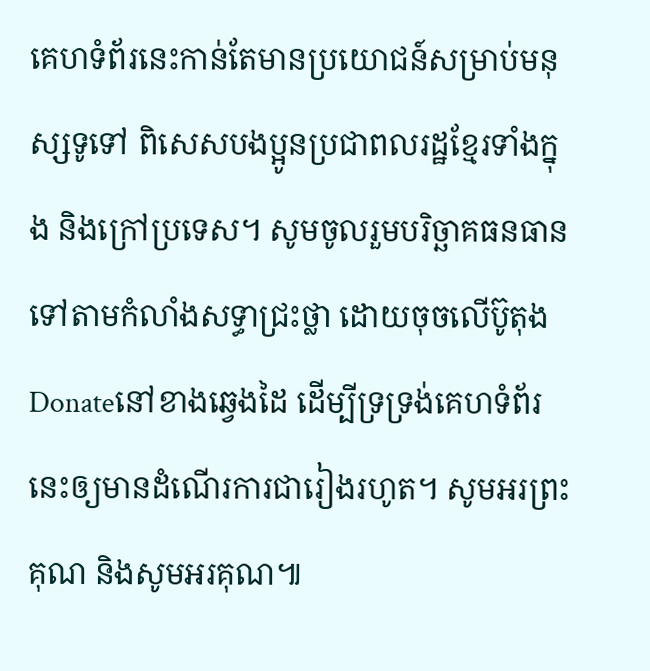គេហទំព័រនេះកាន់តែមានប្រយោជន៍សម្រាប់មនុស្សទូទៅ ពិសេសបងប្អូនប្រជាពលរដ្ឋខ្មែរទាំងក្នុង និងក្រៅប្រទេស។ សូមចូលរួមបរិច្ឆាគធនធានទៅតាមកំលាំងសទ្ធាជ្រះថ្លា ដោយចុចលើប៊ូតុងDonateនៅខាងឆ្វេងដៃ ដើម្បីទ្រទ្រង់គេហទំព័រនេះឲ្យមានដំណើរការជារៀងរហូត។ សូមអរព្រះគុណ និងសូមអរគុណ៕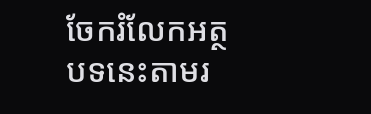ចែករំលែកអត្ថបទនេះតាមរ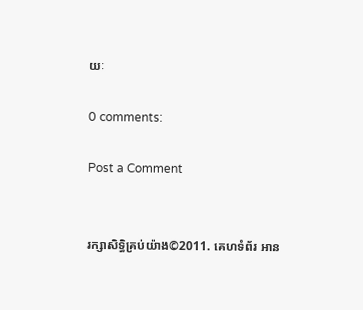យៈ

0 comments:

Post a Comment


រក្សាសិទ្ធិគ្រប់យ៉ាង©2011. គេហទំព័រ អាន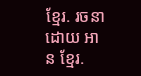ខ្មែរ. រចនាដោយ អាន ខ្មែរ.